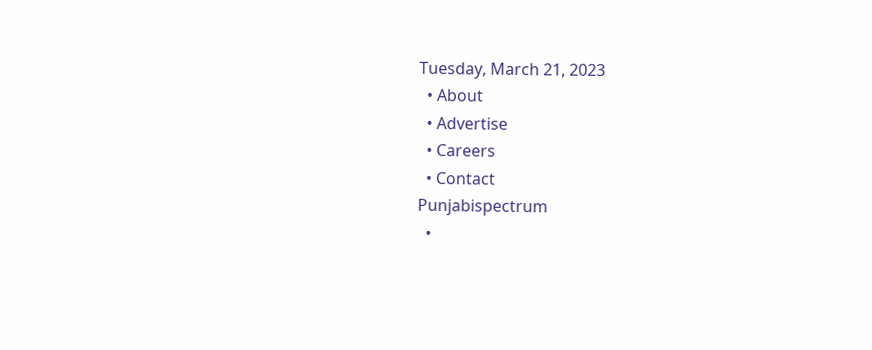Tuesday, March 21, 2023
  • About
  • Advertise
  • Careers
  • Contact
Punjabispectrum
  •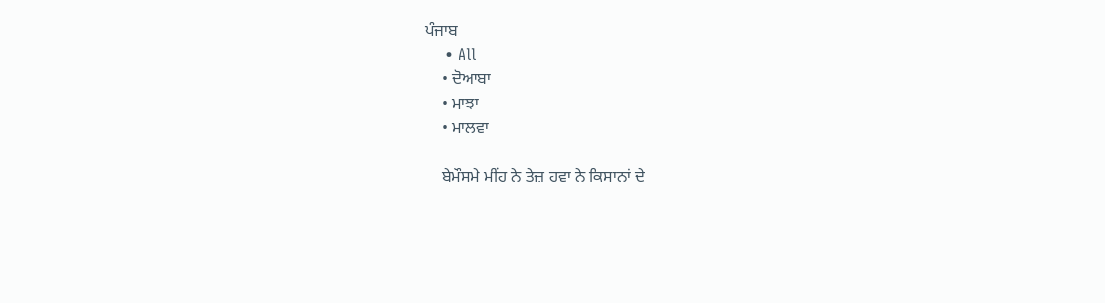ਪੰਜਾਬ
    • All
    • ਦੋਆਬਾ
    • ਮਾਝਾ
    • ਮਾਲਵਾ

    ਬੇਮੌਸਮੇ ਮੀਂਹ ਨੇ ਤੇਜ਼ ਹਵਾ ਨੇ ਕਿਸਾਨਾਂ ਦੇ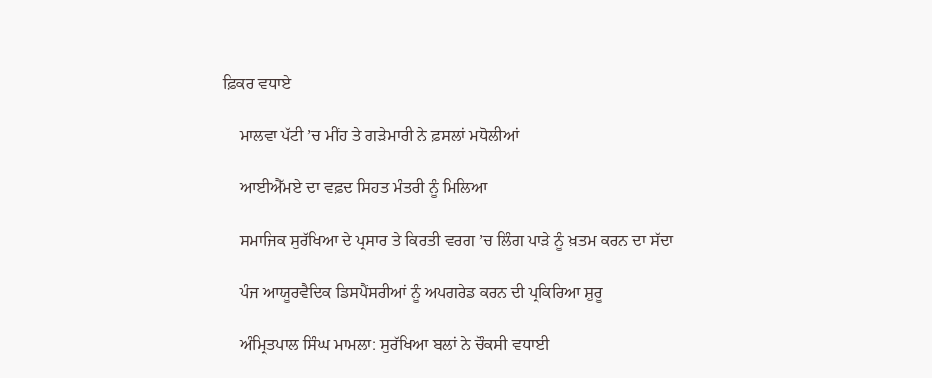ਫ਼ਿਕਰ ਵਧਾਏ

    ਮਾਲਵਾ ਪੱਟੀ ’ਚ ਮੀਂਹ ਤੇ ਗੜੇਮਾਰੀ ਨੇ ਫ਼ਸਲਾਂ ਮਧੋਲੀਆਂ

    ਆਈਐੱਮਏ ਦਾ ਵਫ਼ਦ ਸਿਹਤ ਮੰਤਰੀ ਨੂੰ ਮਿਲਿਆ

    ਸਮਾਜਿਕ ਸੁਰੱਖਿਆ ਦੇ ਪ੍ਰਸਾਰ ਤੇ ਕਿਰਤੀ ਵਰਗ ’ਚ ਲਿੰਗ ਪਾੜੇ ਨੂੰ ਖ਼ਤਮ ਕਰਨ ਦਾ ਸੱਦਾ

    ਪੰਜ ਆਯੂਰਵੈਦਿਕ ਡਿਸਪੈਂਸਰੀਆਂ ਨੂੰ ਅਪਗਰੇਡ ਕਰਨ ਦੀ ਪ੍ਰਕਿਰਿਆ ਸ਼ੁਰੂ

    ਅੰਮ੍ਰਿਤਪਾਲ ਸਿੰਘ ਮਾਮਲਾ: ਸੁਰੱਖਿਆ ਬਲਾਂ ਨੇ ਚੌਕਸੀ ਵਧਾਈ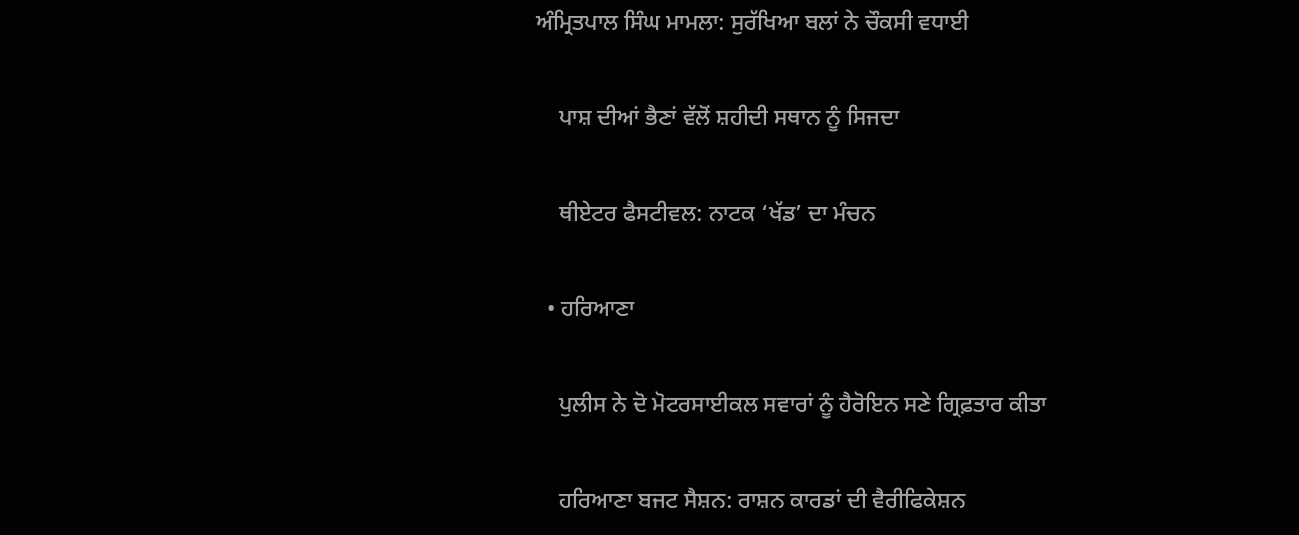ਅੰਮ੍ਰਿਤਪਾਲ ਸਿੰਘ ਮਾਮਲਾ: ਸੁਰੱਖਿਆ ਬਲਾਂ ਨੇ ਚੌਕਸੀ ਵਧਾਈ

    ਪਾਸ਼ ਦੀਆਂ ਭੈਣਾਂ ਵੱਲੋਂ ਸ਼ਹੀਦੀ ਸਥਾਨ ਨੂੰ ਸਿਜਦਾ

    ਥੀਏਟਰ ਫੈਸਟੀਵਲ: ਨਾਟਕ ‘ਖੱਡ’ ਦਾ ਮੰਚਨ

  • ਹਰਿਆਣਾ

    ਪੁਲੀਸ ਨੇ ਦੋ ਮੋਟਰਸਾਈਕਲ ਸਵਾਰਾਂ ਨੂੰ ਹੈਰੋਇਨ ਸਣੇ ਗ੍ਰਿਫ਼ਤਾਰ ਕੀਤਾ

    ਹਰਿਆਣਾ ਬਜਟ ਸੈਸ਼ਨ: ਰਾਸ਼ਨ ਕਾਰਡਾਂ ਦੀ ਵੈਰੀਫਿਕੇਸ਼ਨ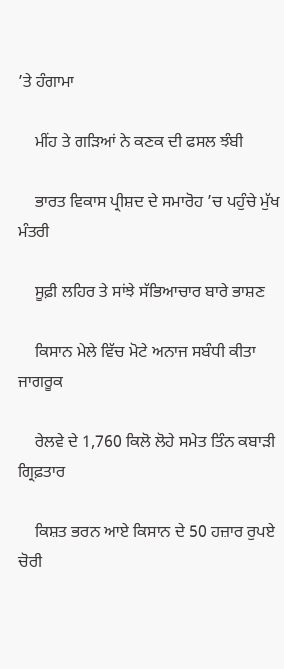’ਤੇ ਹੰਗਾਮਾ

    ਮੀਂਹ ਤੇ ਗੜਿਆਂ ਨੇ ਕਣਕ ਦੀ ਫਸਲ ਝੰਬੀ

    ਭਾਰਤ ਵਿਕਾਸ ਪ੍ਰੀਸ਼ਦ ਦੇ ਸਮਾਰੋਹ ’ਚ ਪਹੁੰਚੇ ਮੁੱਖ ਮੰਤਰੀ

    ਸੂਫ਼ੀ ਲਹਿਰ ਤੇ ਸਾਂਝੇ ਸੱਭਿਆਚਾਰ ਬਾਰੇ ਭਾਸ਼ਣ

    ਕਿਸਾਨ ਮੇਲੇ ਵਿੱਚ ਮੋਟੇ ਅਨਾਜ ਸਬੰਧੀ ਕੀਤਾ ਜਾਗਰੂਕ

    ਰੇਲਵੇ ਦੇ 1,760 ਕਿਲੋ ਲੋਹੇ ਸਮੇਤ ਤਿੰਨ ਕਬਾੜੀ ਗ੍ਰਿਫ਼ਤਾਰ

    ਕਿਸ਼ਤ ਭਰਨ ਆਏ ਕਿਸਾਨ ਦੇ 50 ਹਜ਼ਾਰ ਰੁਪਏ ਚੋਰੀ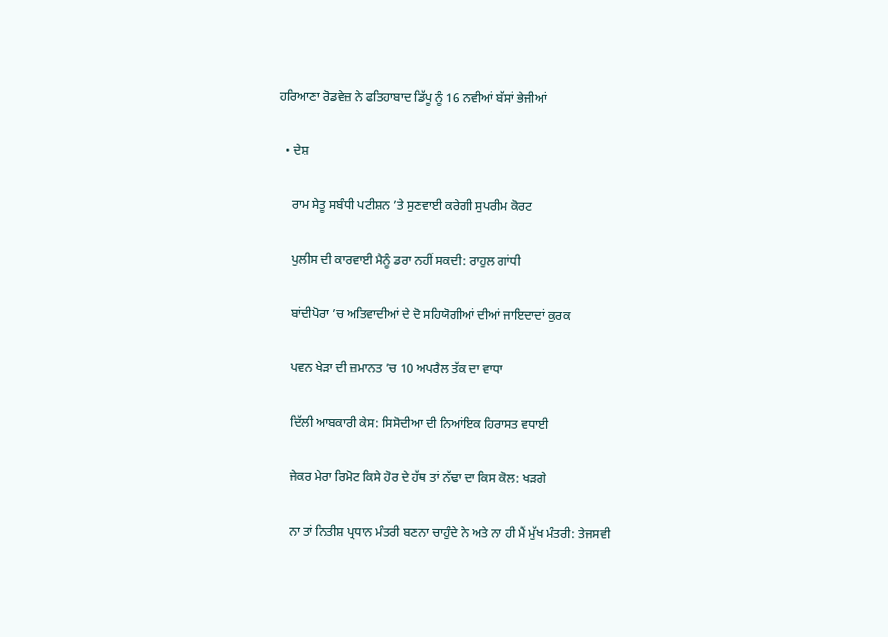ਹਰਿਆਣਾ ਰੋਡਵੇਜ਼ ਨੇ ਫਤਿਹਾਬਾਦ ਡਿੱਪੂ ਨੂੰ 16 ਨਵੀਆਂ ਬੱਸਾਂ ਭੇਜੀਆਂ

  • ਦੇਸ਼

    ਰਾਮ ਸੇਤੂ ਸਬੰਧੀ ਪਟੀਸ਼ਨ ’ਤੇ ਸੁਣਵਾਈ ਕਰੇਗੀ ਸੁਪਰੀਮ ਕੋਰਟ

    ਪੁਲੀਸ ਦੀ ਕਾਰਵਾਈ ਮੈਨੂੰ ਡਰਾ ਨਹੀਂ ਸਕਦੀ: ਰਾਹੁਲ ਗਾਂਧੀ

    ਬਾਂਦੀਪੋਰਾ ’ਚ ਅਤਿਵਾਦੀਆਂ ਦੇ ਦੋ ਸਹਿਯੋਗੀਆਂ ਦੀਆਂ ਜਾਇਦਾਦਾਂ ਕੁਰਕ

    ਪਵਨ ਖੇੜਾ ਦੀ ਜ਼ਮਾਨਤ ’ਚ 10 ਅਪਰੈਲ ਤੱਕ ਦਾ ਵਾਧਾ

    ਦਿੱਲੀ ਆਬਕਾਰੀ ਕੇਸ: ਸਿਸੋਦੀਆ ਦੀ ਨਿਆਂਇਕ ਹਿਰਾਸਤ ਵਧਾਈ

    ਜੇਕਰ ਮੇਰਾ ਰਿਮੋਟ ਕਿਸੇ ਹੋਰ ਦੇ ਹੱਥ ਤਾਂ ਨੱਢਾ ਦਾ ਕਿਸ ਕੋਲ: ਖੜਗੇ

    ਨਾ ਤਾਂ ਨਿਤੀਸ਼ ਪ੍ਰਧਾਨ ਮੰਤਰੀ ਬਣਨਾ ਚਾਹੁੰਦੇ ਨੇ ਅਤੇ ਨਾ ਹੀ ਮੈਂ ਮੁੱਖ ਮੰਤਰੀ: ਤੇਜਸਵੀ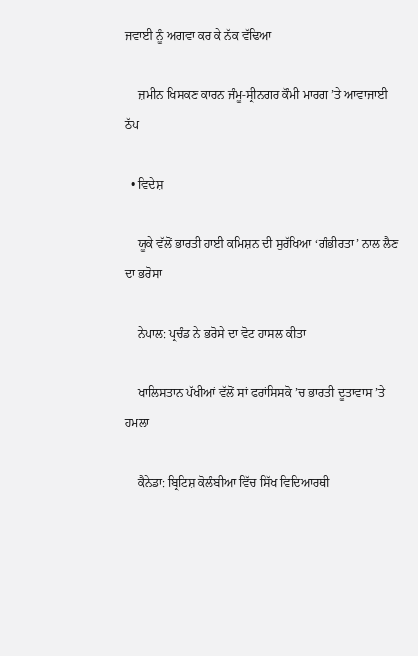ਜਵਾਈ ਨੂੰ ਅਗਵਾ ਕਰ ਕੇ ਨੱਕ ਵੱਢਿਆ

    ਜ਼ਮੀਨ ਖਿਸਕਣ ਕਾਰਨ ਜੰਮੂ-ਸ੍ਰੀਨਗਰ ਕੌਮੀ ਮਾਰਗ ’ਤੇ ਆਵਾਜਾਈ ਠੱਪ

  • ਵਿਦੇਸ਼

    ਯੂਕੇ ਵੱਲੋਂ ਭਾਰਤੀ ਹਾਈ ਕਮਿਸ਼ਨ ਦੀ ਸੁਰੱਖਿਆ ‘ਗੰਭੀਰਤਾ’ ਨਾਲ ਲੈਣ ਦਾ ਭਰੋਸਾ

    ਨੇਪਾਲ: ਪ੍ਰਚੰਡ ਨੇ ਭਰੋਸੇ ਦਾ ਵੋਟ ਹਾਸਲ ਕੀਤਾ

    ਖਾਲਿਸਤਾਨ ਪੱਖੀਆਂ ਵੱਲੋਂ ਸਾਂ ਫਰਾਂਸਿਸਕੋ ’ਚ ਭਾਰਤੀ ਦੂਤਾਵਾਸ ’ਤੇ ਹਮਲਾ

    ਕੈਨੇਡਾ: ਬ੍ਰਿਟਿਸ਼ ਕੋਲੰਬੀਆ ਵਿੱਚ ਸਿੱਖ ਵਿਦਿਆਰਥੀ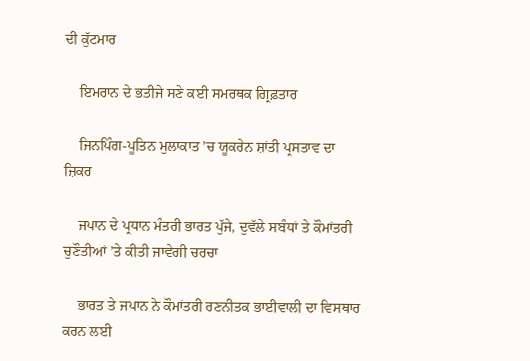ਦੀ ਕੁੱਟਮਾਰ

    ਇਮਰਾਨ ਦੇ ਭਤੀਜੇ ਸਣੇ ਕਈ ਸਮਰਥਕ ਗ੍ਰਿਫ਼ਤਾਰ

    ਜਿਨਪਿੰਗ-ਪੂਤਿਨ ਮੁਲਾਕਾਤ ’ਚ ਯੂਕਰੇਨ ਸ਼ਾਂਤੀ ਪ੍ਰਸਤਾਵ ਦਾ ਜ਼ਿਕਰ

    ਜਪਾਨ ਦੇ ਪ੍ਰਧਾਨ ਮੰਤਰੀ ਭਾਰਤ ਪੁੱਜੇ, ਦੁਵੱਲੇ ਸਬੰਧਾਂ ਤੇ ਕੌਮਾਂਤਰੀ ਚੁਣੌਤੀਆਂ ’ਤੇ ਕੀਤੀ ਜਾਵੇਗੀ ਚਰਚਾ

    ਭਾਰਤ ਤੇ ਜਪਾਨ ਨੇ ਕੌਮਾਂਤਰੀ ਰਣਨੀਤਕ ਭਾਈਵਾਲੀ ਦਾ ਵਿਸਥਾਰ ਕਰਨ ਲਈ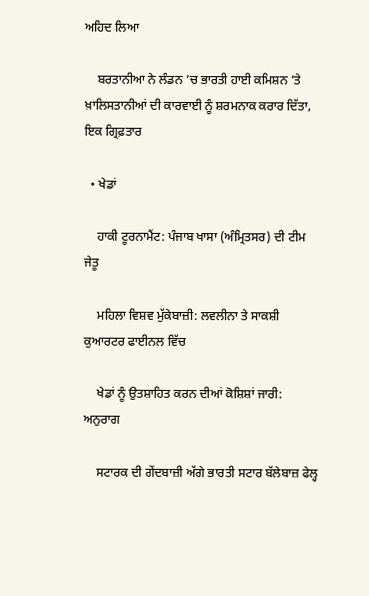ਅਹਿਦ ਲਿਆ

    ਬਰਤਾਨੀਆ ਨੇ ਲੰਡਨ ’ਚ ਭਾਰਤੀ ਹਾਈ ਕਮਿਸ਼ਨ ’ਤੇ ਖ਼ਾਲਿਸਤਾਨੀਆਂ ਦੀ ਕਾਰਵਾਈ ਨੂੰ ਸ਼ਰਮਨਾਕ ਕਰਾਰ ਦਿੱਤਾ, ਇਕ ਗ੍ਰਿਫ਼ਤਾਰ

  • ਖੇਡਾਂ

    ਹਾਕੀ ਟੂਰਨਾਮੈਂਟ: ਪੰਜਾਬ ਖਾਸਾ (ਅੰਮ੍ਰਿਤਸਰ) ਦੀ ਟੀਮ ਜੇਤੂ

    ਮਹਿਲਾ ਵਿਸ਼ਵ ਮੁੱਕੇਬਾਜ਼ੀ: ਲਵਲੀਨਾ ਤੇ ਸਾਕਸ਼ੀ ਕੁਆਰਟਰ ਫਾਈਨਲ ਵਿੱਚ

    ਖੇਡਾਂ ਨੂੰ ਉਤਸ਼ਾਹਿਤ ਕਰਨ ਦੀਆਂ ਕੋਸ਼ਿਸ਼ਾਂ ਜਾਰੀ: ਅਨੁਰਾਗ

    ਸਟਾਰਕ ਦੀ ਗੇਂਦਬਾਜ਼ੀ ਅੱਗੇ ਭਾਰਤੀ ਸਟਾਰ ਬੱਲੇਬਾਜ਼ ਫੇਲ੍ਹ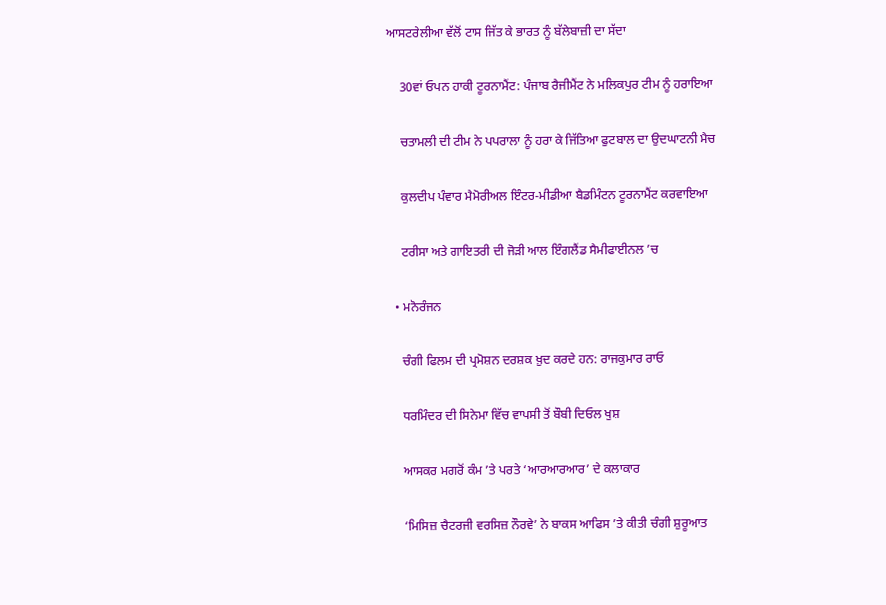ਆਸਟਰੇਲੀਆ ਵੱਲੋਂ ਟਾਸ ਜਿੱਤ ਕੇ ਭਾਰਤ ਨੂੰ ਬੱਲੇਬਾਜ਼ੀ ਦਾ ਸੱਦਾ

    30ਵਾਂ ਓਪਨ ਹਾਕੀ ਟੂਰਨਾਮੈਂਟ: ਪੰਜਾਬ ਰੈਜੀਮੈਂਟ ਨੇ ਮਲਿਕਪੁਰ ਟੀਮ ਨੂੰ ਹਰਾਇਆ

    ਚਤਾਮਲੀ ਦੀ ਟੀਮ ਨੇ ਪਪਰਾਲਾ ਨੂੰ ਹਰਾ ਕੇ ਜਿੱਤਿਆ ਫੁਟਬਾਲ ਦਾ ਉਦਘਾਟਨੀ ਮੈਚ

    ਕੁਲਦੀਪ ਪੰਵਾਰ ਮੈਮੋਰੀਅਲ ਇੰਟਰ-ਮੀਡੀਆ ਬੈਡਮਿੰਟਨ ਟੂਰਨਾਮੈਂਟ ਕਰਵਾਇਆ

    ਟਰੀਸਾ ਅਤੇ ਗਾਇਤਰੀ ਦੀ ਜੋੜੀ ਆਲ ਇੰਗਲੈਂਡ ਸੈਮੀਫਾਈਨਲ ’ਚ

  • ਮਨੋਰੰਜਨ

    ਚੰਗੀ ਫਿਲਮ ਦੀ ਪ੍ਰਮੋਸ਼ਨ ਦਰਸ਼ਕ ਖ਼ੁਦ ਕਰਦੇ ਹਨ: ਰਾਜਕੁਮਾਰ ਰਾਓ

    ਧਰਮਿੰਦਰ ਦੀ ਸਿਨੇਮਾ ਵਿੱਚ ਵਾਪਸੀ ਤੋਂ ਬੌਬੀ ਦਿਓਲ ਖੁਸ਼

    ਆਸਕਰ ਮਗਰੋਂ ਕੰਮ ’ਤੇ ਪਰਤੇ ‘ਆਰਆਰਆਰ’ ਦੇ ਕਲਾਕਾਰ

    ‘ਮਿਸਿਜ਼ ਚੈਟਰਜੀ ਵਰਸਿਜ਼ ਨੌਰਵੇ’ ਨੇ ਬਾਕਸ ਆਫਿਸ ’ਤੇ ਕੀਤੀ ਚੰਗੀ ਸ਼ੁਰੂਆਤ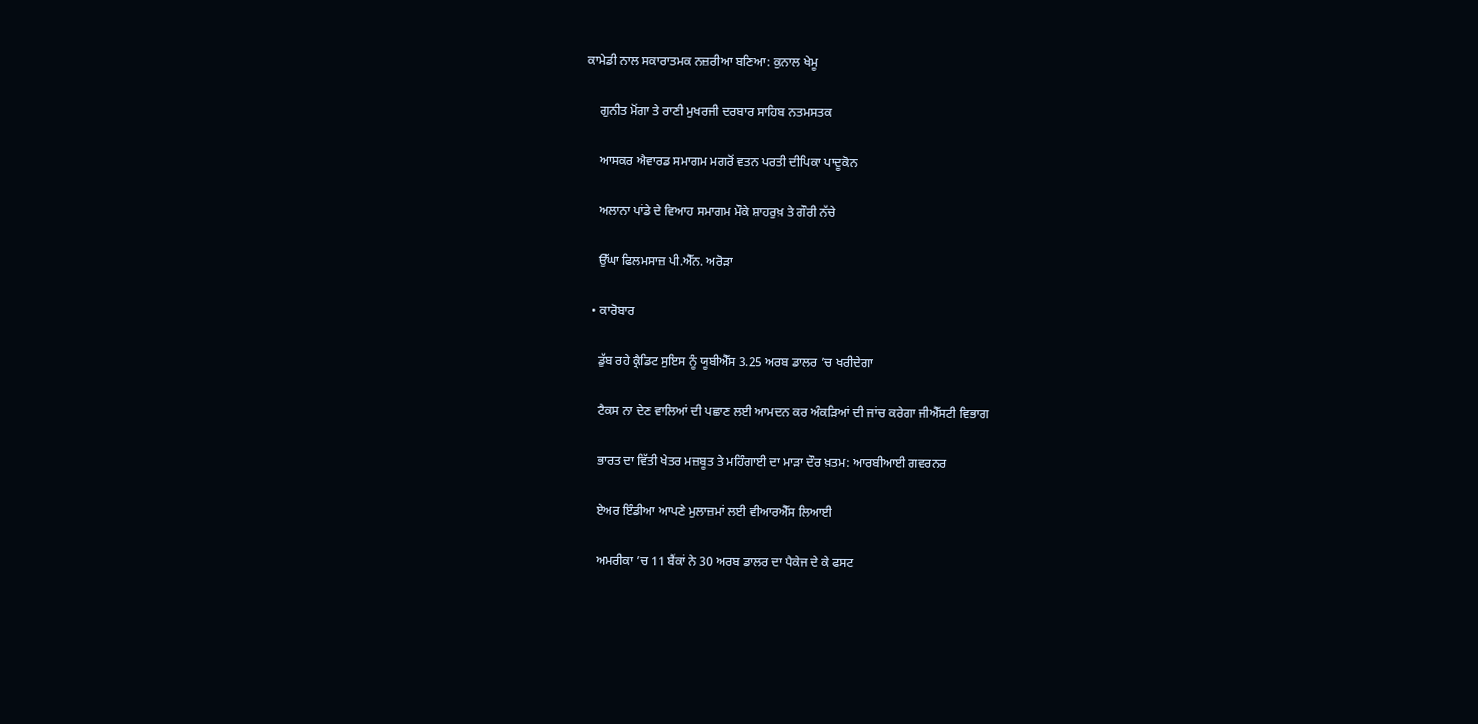ਕਾਮੇਡੀ ਨਾਲ ਸਕਾਰਾਤਮਕ ਨਜ਼ਰੀਆ ਬਣਿਆ: ਕੁਨਾਲ ਖੇਮੂ

    ਗੁਨੀਤ ਮੋਂਗਾ ਤੇ ਰਾਣੀ ਮੁਖਰਜੀ ਦਰਬਾਰ ਸਾਹਿਬ ਨਤਮਸਤਕ

    ਆਸਕਰ ਐਵਾਰਡ ਸਮਾਗਮ ਮਗਰੋਂ ਵਤਨ ਪਰਤੀ ਦੀਪਿਕਾ ਪਾਦੂਕੋਨ

    ਅਲਾਨਾ ਪਾਂਡੇ ਦੇ ਵਿਆਹ ਸਮਾਗਮ ਮੌਕੇ ਸ਼ਾਹਰੁਖ਼ ਤੇ ਗੌਰੀ ਨੱਚੇ

    ਉੱਘਾ ਫਿਲਮਸਾਜ਼ ਪੀ.ਐੱਨ. ਅਰੋੜਾ

  • ਕਾਰੋਬਾਰ

    ਡੁੱਬ ਰਹੇ ਕ੍ਰੈਡਿਟ ਸੁਇਸ ਨੂੰ ਯੂਬੀਐੱਸ 3.25 ਅਰਬ ਡਾਲਰ ’ਚ ਖਰੀਦੇਗਾ

    ਟੈਕਸ ਨਾ ਦੇਣ ਵਾਲਿਆਂ ਦੀ ਪਛਾਣ ਲਈ ਆਮਦਨ ਕਰ ਅੰਕੜਿਆਂ ਦੀ ਜਾਂਚ ਕਰੇਗਾ ਜੀਐੱਸਟੀ ਵਿਭਾਗ

    ਭਾਰਤ ਦਾ ਵਿੱਤੀ ਖੇਤਰ ਮਜ਼ਬੂਤ ਤੇ ਮਹਿੰਗਾਈ ਦਾ ਮਾੜਾ ਦੌਰ ਖ਼ਤਮ: ਆਰਬੀਆਈ ਗਵਰਨਰ

    ਏਅਰ ਇੰਡੀਆ ਆਪਣੇ ਮੁਲਾਜ਼ਮਾਂ ਲਈ ਵੀਆਰਐੱਸ ਲਿਆਈ

    ਅਮਰੀਕਾ ’ਚ 11 ਬੈਂਕਾਂ ਨੇ 30 ਅਰਬ ਡਾਲਰ ਦਾ ਪੈਕੇਜ ਦੇ ਕੇ ਫਸਟ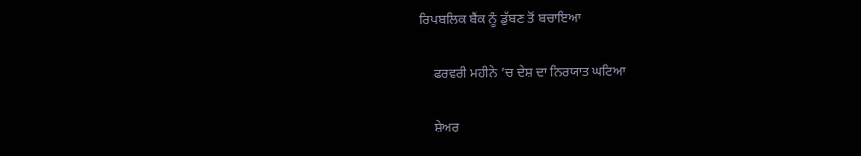ਰਿਪਬਲਿਕ ਬੈਂਕ ਨੂੰ ਡੁੱਬਣ ਤੋਂ ਬਚਾਇਆ

    ਫਰਵਰੀ ਮਹੀਨੇ ’ਚ ਦੇਸ਼ ਦਾ ਨਿਰਯਾਤ ਘਟਿਆ

    ਸ਼ੇਅਰ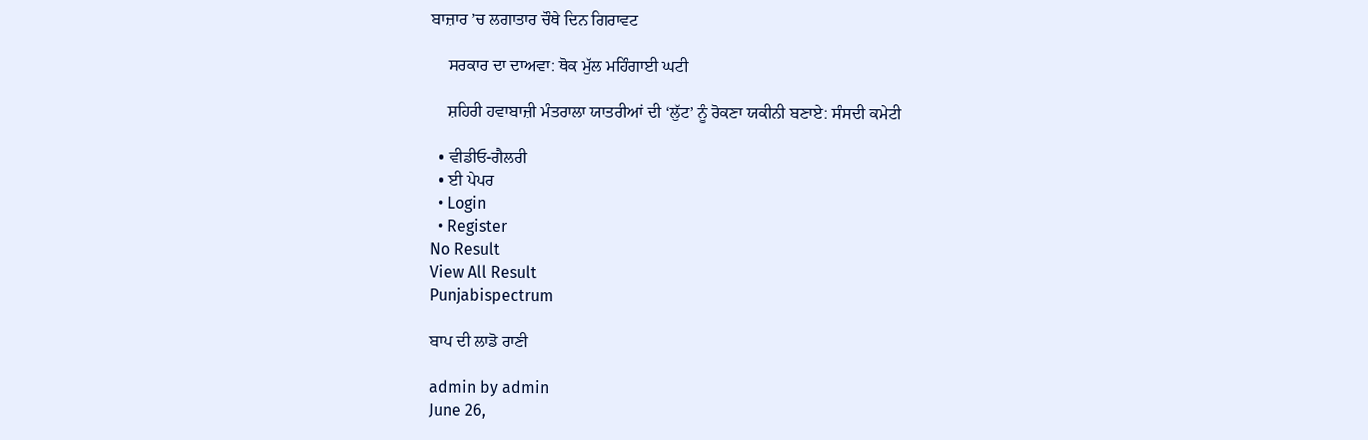ਬਾਜ਼ਾਰ ’ਚ ਲਗਾਤਾਰ ਚੌਥੇ ਦਿਨ ਗਿਰਾਵਟ

    ਸਰਕਾਰ ਦਾ ਦਾਅਵਾ: ਥੋਕ ਮੁੱਲ ਮਹਿੰਗਾਈ ਘਟੀ

    ਸ਼ਹਿਰੀ ਹਵਾਬਾਜ਼ੀ ਮੰਤਰਾਲਾ ਯਾਤਰੀਆਂ ਦੀ ‘ਲੁੱਟ’ ਨੂੰ ਰੋਕਣਾ ਯਕੀਨੀ ਬਣਾਏ: ਸੰਸਦੀ ਕਮੇਟੀ

  • ਵੀਡੀਓ-ਗੈਲਰੀ
  • ਈ ਪੇਪਰ
  • Login
  • Register
No Result
View All Result
Punjabispectrum

ਬਾਪ ਦੀ ਲਾਡੋ ਰਾਣੀ

admin by admin
June 26,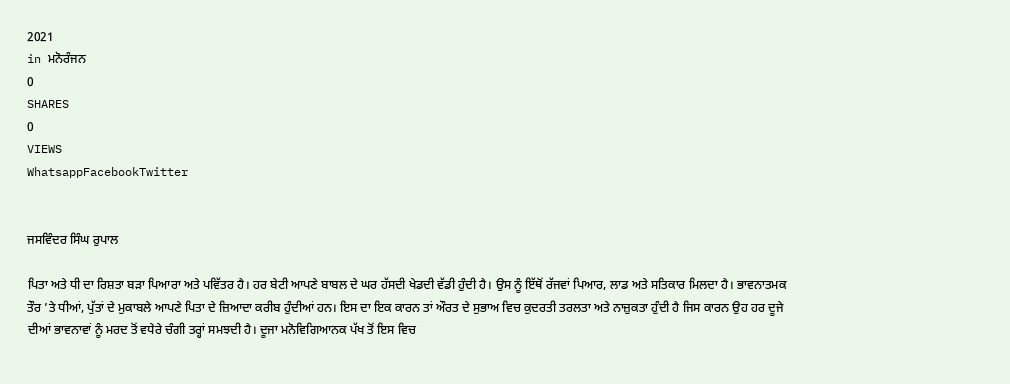2021
in ਮਨੋਰੰਜਨ
0
SHARES
0
VIEWS
WhatsappFacebookTwitter


ਜਸਵਿੰਦਰ ਸਿੰਘ ਰੁਪਾਲ

ਪਿਤਾ ਅਤੇ ਧੀ ਦਾ ਰਿਸ਼ਤਾ ਬੜਾ ਪਿਆਰਾ ਅਤੇ ਪਵਿੱਤਰ ਹੈ। ਹਰ ਬੇਟੀ ਆਪਣੇ ਬਾਬਲ ਦੇ ਘਰ ਹੱਸਦੀ ਖੇਡਦੀ ਵੱਡੀ ਹੁੰਦੀ ਹੈ। ਉਸ ਨੂੰ ਇੱਥੋਂ ਰੱਜਵਾਂ ਪਿਆਰ, ਲਾਡ ਅਤੇ ਸਤਿਕਾਰ ਮਿਲਦਾ ਹੈ। ਭਾਵਨਾਤਮਕ ਤੌਰ ’ਤੇ ਧੀਆਂ, ਪੁੱਤਾਂ ਦੇ ਮੁਕਾਬਲੇ ਆਪਣੇ ਪਿਤਾ ਦੇ ਜ਼ਿਆਦਾ ਕਰੀਬ ਹੁੰਦੀਆਂ ਹਨ। ਇਸ ਦਾ ਇਕ ਕਾਰਨ ਤਾਂ ਔਰਤ ਦੇ ਸੁਭਾਅ ਵਿਚ ਕੁਦਰਤੀ ਤਰਲਤਾ ਅਤੇ ਨਾਜ਼ੁਕਤਾ ਹੁੰਦੀ ਹੈ ਜਿਸ ਕਾਰਨ ਉਹ ਹਰ ਦੂਜੇ ਦੀਆਂ ਭਾਵਨਾਵਾਂ ਨੂੰ ਮਰਦ ਤੋਂ ਵਧੇਰੇ ਚੰਗੀ ਤਰ੍ਹਾਂ ਸਮਝਦੀ ਹੈ। ਦੂਜਾ ਮਨੋਵਿਗਿਆਨਕ ਪੱਖ ਤੋਂ ਇਸ ਵਿਚ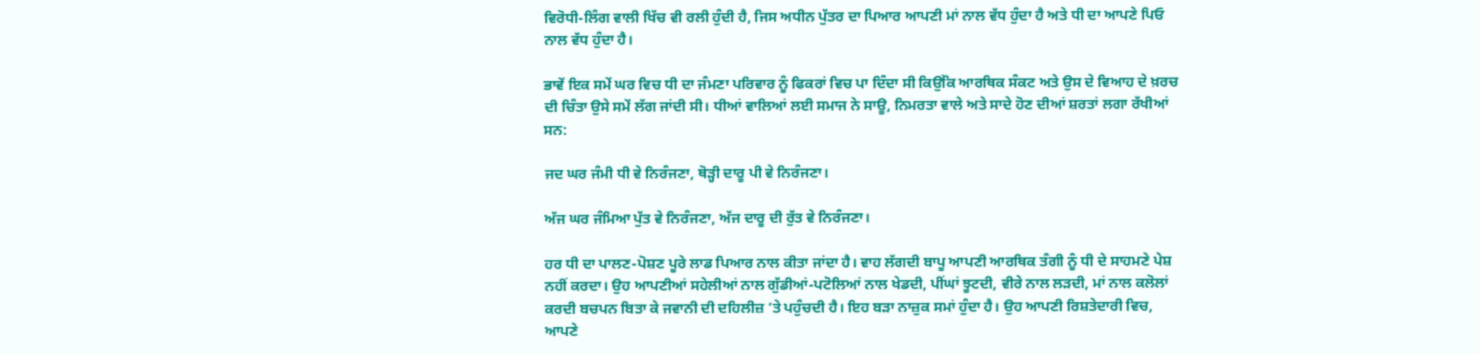ਵਿਰੋਧੀ-ਲਿੰਗ ਵਾਲੀ ਖਿੱਚ ਵੀ ਰਲੀ ਹੁੰਦੀ ਹੈ, ਜਿਸ ਅਧੀਨ ਪੁੱਤਰ ਦਾ ਪਿਆਰ ਆਪਣੀ ਮਾਂ ਨਾਲ ਵੱਧ ਹੁੰਦਾ ਹੈ ਅਤੇ ਧੀ ਦਾ ਆਪਣੇ ਪਿਓ ਨਾਲ ਵੱਧ ਹੁੰਦਾ ਹੈ।

ਭਾਵੇਂ ਇਕ ਸਮੇਂ ਘਰ ਵਿਚ ਧੀ ਦਾ ਜੰਮਣਾ ਪਰਿਵਾਰ ਨੂੰ ਫਿਕਰਾਂ ਵਿਚ ਪਾ ਦਿੰਦਾ ਸੀ ਕਿਉਂਕਿ ਆਰਥਿਕ ਸੰਕਟ ਅਤੇ ਉਸ ਦੇ ਵਿਆਹ ਦੇ ਖ਼ਰਚ ਦੀ ਚਿੰਤਾ ਉਸੇ ਸਮੇਂ ਲੱਗ ਜਾਂਦੀ ਸੀ। ਧੀਆਂ ਵਾਲਿਆਂ ਲਈ ਸਮਾਜ ਨੇ ਸਾਊ, ਨਿਮਰਤਾ ਵਾਲੇ ਅਤੇ ਸਾਦੇ ਹੋਣ ਦੀਆਂ ਸ਼ਰਤਾਂ ਲਗਾ ਰੱਖੀਆਂ ਸਨ:

ਜਦ ਘਰ ਜੰਮੀ ਧੀ ਵੇ ਨਿਰੰਜਣਾ, ਥੋੜ੍ਹੀ ਦਾਰੂ ਪੀ ਵੇ ਨਿਰੰਜਣਾ।

ਅੱਜ ਘਰ ਜੰਮਿਆ ਪੁੱਤ ਵੇ ਨਿਰੰਜਣਾ, ਅੱਜ ਦਾਰੂ ਦੀ ਰੁੱਤ ਵੇ ਨਿਰੰਜਣਾ।

ਹਰ ਧੀ ਦਾ ਪਾਲਣ-ਪੋਸ਼ਣ ਪੂਰੇ ਲਾਡ ਪਿਆਰ ਨਾਲ ਕੀਤਾ ਜਾਂਦਾ ਹੈ। ਵਾਹ ਲੱਗਦੀ ਬਾਪੂ ਆਪਣੀ ਆਰਥਿਕ ਤੰਗੀ ਨੂੰ ਧੀ ਦੇ ਸਾਹਮਣੇ ਪੇਸ਼ ਨਹੀਂ ਕਰਦਾ। ਉਹ ਆਪਣੀਆਂ ਸਹੇਲੀਆਂ ਨਾਲ ਗੁੱਡੀਆਂ-ਪਟੋਲਿਆਂ ਨਾਲ ਖੇਡਦੀ, ਪੀਂਘਾਂ ਝੂਟਦੀ, ਵੀਰੇ ਨਾਲ ਲੜਦੀ, ਮਾਂ ਨਾਲ ਕਲੋਲਾਂ ਕਰਦੀ ਬਚਪਨ ਬਿਤਾ ਕੇ ਜਵਾਨੀ ਦੀ ਦਹਿਲੀਜ਼ ’ਤੇ ਪਹੁੰਚਦੀ ਹੈ। ਇਹ ਬੜਾ ਨਾਜ਼ੁਕ ਸਮਾਂ ਹੁੰਦਾ ਹੈ। ਉਹ ਆਪਣੀ ਰਿਸ਼ਤੇਦਾਰੀ ਵਿਚ, ਆਪਣੇ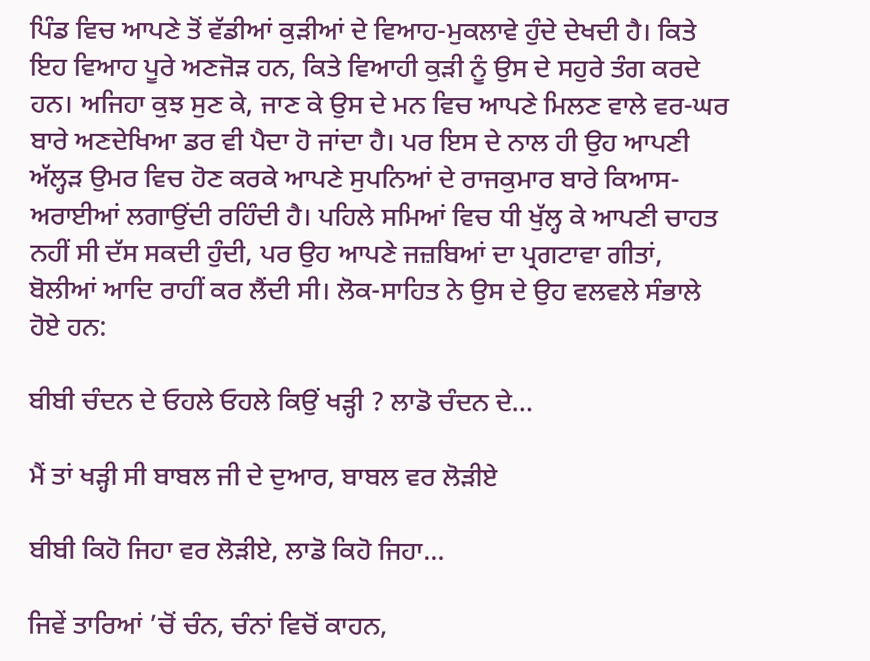ਪਿੰਡ ਵਿਚ ਆਪਣੇ ਤੋਂ ਵੱਡੀਆਂ ਕੁੜੀਆਂ ਦੇ ਵਿਆਹ-ਮੁਕਲਾਵੇ ਹੁੰਦੇ ਦੇਖਦੀ ਹੈ। ਕਿਤੇ ਇਹ ਵਿਆਹ ਪੂਰੇ ਅਣਜੋੜ ਹਨ, ਕਿਤੇ ਵਿਆਹੀ ਕੁੜੀ ਨੂੰ ਉਸ ਦੇ ਸਹੁਰੇ ਤੰਗ ਕਰਦੇ ਹਨ। ਅਜਿਹਾ ਕੁਝ ਸੁਣ ਕੇ, ਜਾਣ ਕੇ ਉਸ ਦੇ ਮਨ ਵਿਚ ਆਪਣੇ ਮਿਲਣ ਵਾਲੇ ਵਰ-ਘਰ ਬਾਰੇ ਅਣਦੇਖਿਆ ਡਰ ਵੀ ਪੈਦਾ ਹੋ ਜਾਂਦਾ ਹੈ। ਪਰ ਇਸ ਦੇ ਨਾਲ ਹੀ ਉਹ ਆਪਣੀ ਅੱਲ੍ਹੜ ਉਮਰ ਵਿਚ ਹੋਣ ਕਰਕੇ ਆਪਣੇ ਸੁਪਨਿਆਂ ਦੇ ਰਾਜਕੁਮਾਰ ਬਾਰੇ ਕਿਆਸ-ਅਰਾਈਆਂ ਲਗਾਉਂਦੀ ਰਹਿੰਦੀ ਹੈ। ਪਹਿਲੇ ਸਮਿਆਂ ਵਿਚ ਧੀ ਖੁੱਲ੍ਹ ਕੇ ਆਪਣੀ ਚਾਹਤ ਨਹੀਂ ਸੀ ਦੱਸ ਸਕਦੀ ਹੁੰਦੀ, ਪਰ ਉਹ ਆਪਣੇ ਜਜ਼ਬਿਆਂ ਦਾ ਪ੍ਰਗਟਾਵਾ ਗੀਤਾਂ, ਬੋਲੀਆਂ ਆਦਿ ਰਾਹੀਂ ਕਰ ਲੈਂਦੀ ਸੀ। ਲੋਕ-ਸਾਹਿਤ ਨੇ ਉਸ ਦੇ ਉਹ ਵਲਵਲੇ ਸੰਭਾਲੇ ਹੋਏ ਹਨ:

ਬੀਬੀ ਚੰਦਨ ਦੇ ਓਹਲੇ ਓਹਲੇ ਕਿਉਂ ਖੜ੍ਹੀ ? ਲਾਡੋ ਚੰਦਨ ਦੇ…

ਮੈਂ ਤਾਂ ਖੜ੍ਹੀ ਸੀ ਬਾਬਲ ਜੀ ਦੇ ਦੁਆਰ, ਬਾਬਲ ਵਰ ਲੋੜੀਏ

ਬੀਬੀ ਕਿਹੋ ਜਿਹਾ ਵਰ ਲੋੜੀਏ, ਲਾਡੋ ਕਿਹੋ ਜਿਹਾ…

ਜਿਵੇਂ ਤਾਰਿਆਂ ’ਚੋਂ ਚੰਨ, ਚੰਨਾਂ ਵਿਚੋਂ ਕਾਹਨ,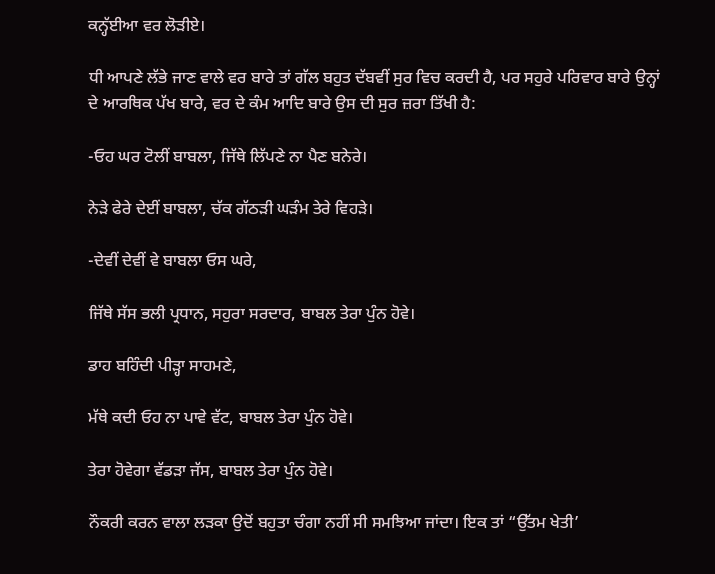ਕਨ੍ਹੱਈਆ ਵਰ ਲੋੜੀਏ।

ਧੀ ਆਪਣੇ ਲੱਭੇ ਜਾਣ ਵਾਲੇ ਵਰ ਬਾਰੇ ਤਾਂ ਗੱਲ ਬਹੁਤ ਦੱਬਵੀਂ ਸੁਰ ਵਿਚ ਕਰਦੀ ਹੈ, ਪਰ ਸਹੁਰੇ ਪਰਿਵਾਰ ਬਾਰੇ ਉਨ੍ਹਾਂ ਦੇ ਆਰਥਿਕ ਪੱਖ ਬਾਰੇ, ਵਰ ਦੇ ਕੰਮ ਆਦਿ ਬਾਰੇ ਉਸ ਦੀ ਸੁਰ ਜ਼ਰਾ ਤਿੱਖੀ ਹੈ:

-ਓਹ ਘਰ ਟੋਲੀਂ ਬਾਬਲਾ, ਜਿੱਥੇ ਲਿੱਪਣੇ ਨਾ ਪੈਣ ਬਨੇਰੇ।

ਨੇੜੇ ਫੇਰੇ ਦੇਈਂ ਬਾਬਲਾ, ਚੱਕ ਗੱਠੜੀ ਘੜੰਮ ਤੇਰੇ ਵਿਹੜੇ।

-ਦੇਵੀਂ ਦੇਵੀਂ ਵੇ ਬਾਬਲਾ ਓਸ ਘਰੇ,

ਜਿੱਥੇ ਸੱਸ ਭਲੀ ਪ੍ਰਧਾਨ, ਸਹੁਰਾ ਸਰਦਾਰ, ਬਾਬਲ ਤੇਰਾ ਪੁੰਨ ਹੋਵੇ।

ਡਾਹ ਬਹਿੰਦੀ ਪੀੜ੍ਹਾ ਸਾਹਮਣੇ,

ਮੱਥੇ ਕਦੀ ਓਹ ਨਾ ਪਾਵੇ ਵੱਟ, ਬਾਬਲ ਤੇਰਾ ਪੁੰਨ ਹੋਵੇ।

ਤੇਰਾ ਹੋਵੇਗਾ ਵੱਡੜਾ ਜੱਸ, ਬਾਬਲ ਤੇਰਾ ਪੁੰਨ ਹੋਵੇ।

ਨੌਕਰੀ ਕਰਨ ਵਾਲਾ ਲੜਕਾ ਉਦੋਂ ਬਹੁਤਾ ਚੰਗਾ ਨਹੀਂ ਸੀ ਸਮਝਿਆ ਜਾਂਦਾ। ਇਕ ਤਾਂ “ਉੱਤਮ ਖੇਤੀ’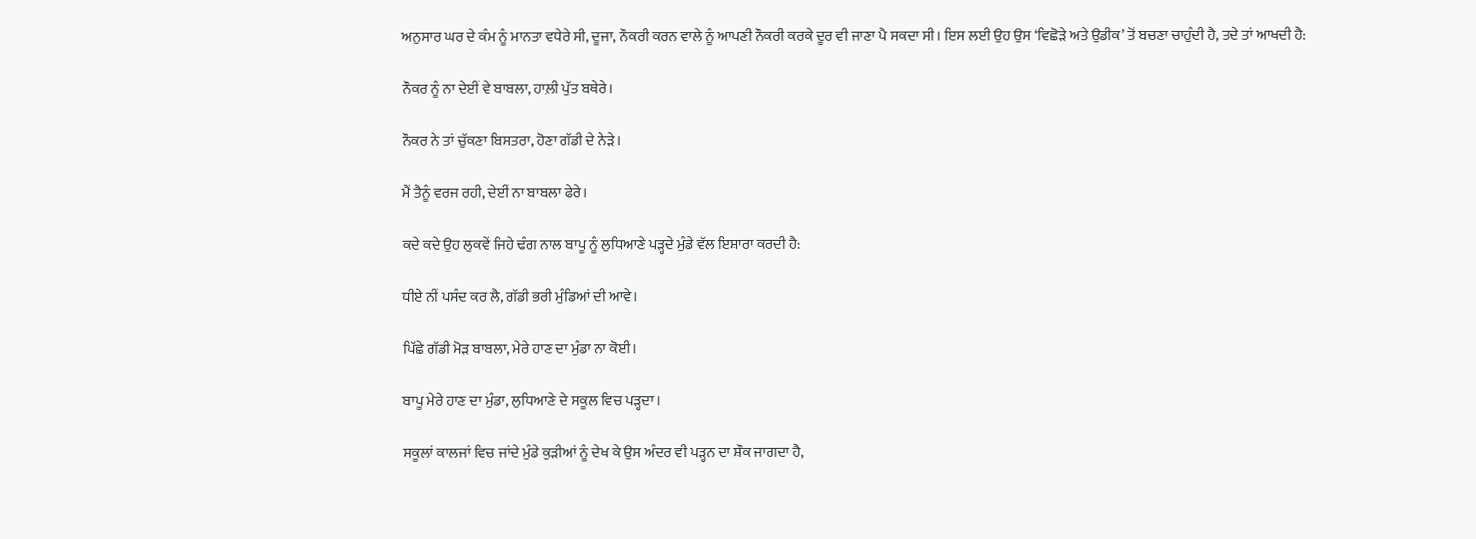ਅਨੁਸਾਰ ਘਰ ਦੇ ਕੰਮ ਨੂੰ ਮਾਨਤਾ ਵਧੇਰੇ ਸੀ, ਦੂਜਾ, ਨੌਕਰੀ ਕਰਨ ਵਾਲੇ ਨੂੰ ਆਪਣੀ ਨੌਕਰੀ ਕਰਕੇ ਦੂਰ ਵੀ ਜਾਣਾ ਪੈ ਸਕਦਾ ਸੀ। ਇਸ ਲਈ ਉਹ ਉਸ ‘ਵਿਛੋੜੇ ਅਤੇ ਉਡੀਕ’ ਤੋਂ ਬਚਣਾ ਚਾਹੁੰਦੀ ਹੈ, ਤਦੇ ਤਾਂ ਆਖਦੀ ਹੈ:

ਨੌਕਰ ਨੂੰ ਨਾ ਦੇਈਂ ਵੇ ਬਾਬਲਾ, ਹਾਲ਼ੀ ਪੁੱਤ ਬਥੇਰੇ।

ਨੌਕਰ ਨੇ ਤਾਂ ਚੁੱਕਣਾ ਬਿਸਤਰਾ, ਹੋਣਾ ਗੱਡੀ ਦੇ ਨੇੜੇ।

ਮੈਂ ਤੈਨੂੰ ਵਰਜ ਰਹੀ, ਦੇਈਂ ਨਾ ਬਾਬਲਾ ਫੇਰੇ।

ਕਦੇ ਕਦੇ ਉਹ ਲੁਕਵੇਂ ਜਿਹੇ ਢੰਗ ਨਾਲ ਬਾਪੂ ਨੂੰ ਲੁਧਿਆਣੇ ਪੜ੍ਹਦੇ ਮੁੰਡੇ ਵੱਲ ਇਸ਼ਾਰਾ ਕਰਦੀ ਹੈ:

ਧੀਏ ਨੀਂ ਪਸੰਦ ਕਰ ਲੈ, ਗੱਡੀ ਭਰੀ ਮੁੰਡਿਆਂ ਦੀ ਆਵੇ।

ਪਿੱਛੇ ਗੱਡੀ ਮੋੜ ਬਾਬਲਾ, ਮੇਰੇ ਹਾਣ ਦਾ ਮੁੰਡਾ ਨਾ ਕੋਈ।

ਬਾਪੂ ਮੇਰੇ ਹਾਣ ਦਾ ਮੁੰਡਾ, ਲੁਧਿਆਣੇ ਦੇ ਸਕੂਲ ਵਿਚ ਪੜ੍ਹਦਾ।

ਸਕੂਲਾਂ ਕਾਲਜਾਂ ਵਿਚ ਜਾਂਦੇ ਮੁੰਡੇ ਕੁੜੀਆਂ ਨੂੰ ਦੇਖ ਕੇ ਉਸ ਅੰਦਰ ਵੀ ਪੜ੍ਹਨ ਦਾ ਸ਼ੌਕ ਜਾਗਦਾ ਹੈ,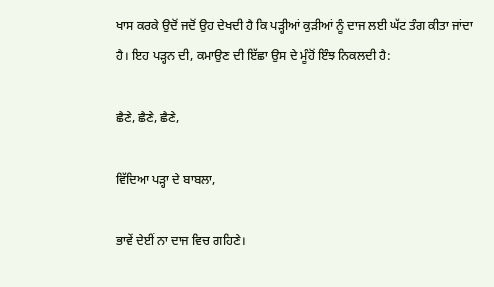ਖਾਸ ਕਰਕੇ ਉਦੋਂ ਜਦੋਂ ਉਹ ਦੇਖਦੀ ਹੈ ਕਿ ਪੜ੍ਹੀਆਂ ਕੁੜੀਆਂ ਨੂੰ ਦਾਜ ਲਈ ਘੱਟ ਤੰਗ ਕੀਤਾ ਜਾਂਦਾ ਹੈ। ਇਹ ਪੜ੍ਹਨ ਦੀ, ਕਮਾਉਣ ਦੀ ਇੱਛਾ ਉਸ ਦੇ ਮੂੰਹੋਂ ਇੰਝ ਨਿਕਲਦੀ ਹੈ:

ਛੈਣੇ, ਛੈਣੇ, ਛੈਣੇ,

ਵਿੱਦਿਆ ਪੜ੍ਹਾ ਦੇ ਬਾਬਲਾ,

ਭਾਵੇਂ ਦੇਈਂ ਨਾ ਦਾਜ ਵਿਚ ਗਹਿਣੇ।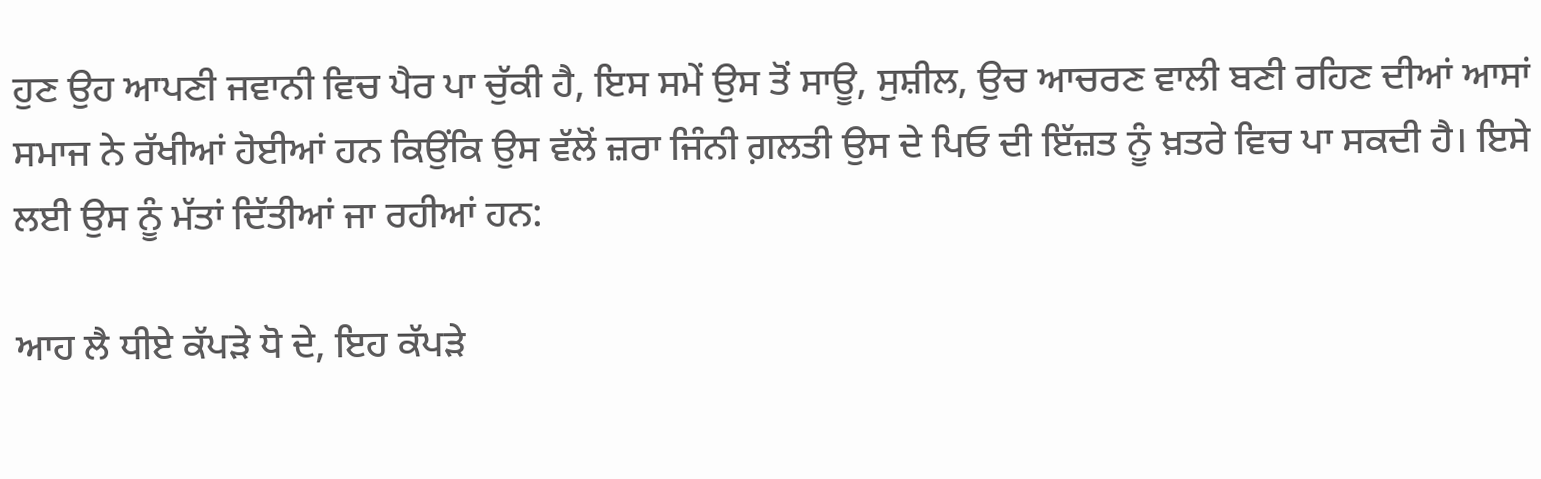ਹੁਣ ਉਹ ਆਪਣੀ ਜਵਾਨੀ ਵਿਚ ਪੈਰ ਪਾ ਚੁੱਕੀ ਹੈ, ਇਸ ਸਮੇਂ ਉਸ ਤੋਂ ਸਾਊ, ਸੁਸ਼ੀਲ, ਉਚ ਆਚਰਣ ਵਾਲੀ ਬਣੀ ਰਹਿਣ ਦੀਆਂ ਆਸਾਂ ਸਮਾਜ ਨੇ ਰੱਖੀਆਂ ਹੋਈਆਂ ਹਨ ਕਿਉਂਕਿ ਉਸ ਵੱਲੋਂ ਜ਼ਰਾ ਜਿੰਨੀ ਗ਼ਲਤੀ ਉਸ ਦੇ ਪਿਓ ਦੀ ਇੱਜ਼ਤ ਨੂੰ ਖ਼ਤਰੇ ਵਿਚ ਪਾ ਸਕਦੀ ਹੈ। ਇਸੇ ਲਈ ਉਸ ਨੂੰ ਮੱਤਾਂ ਦਿੱਤੀਆਂ ਜਾ ਰਹੀਆਂ ਹਨ:

ਆਹ ਲੈ ਧੀਏ ਕੱਪੜੇ ਧੋ ਦੇ, ਇਹ ਕੱਪੜੇ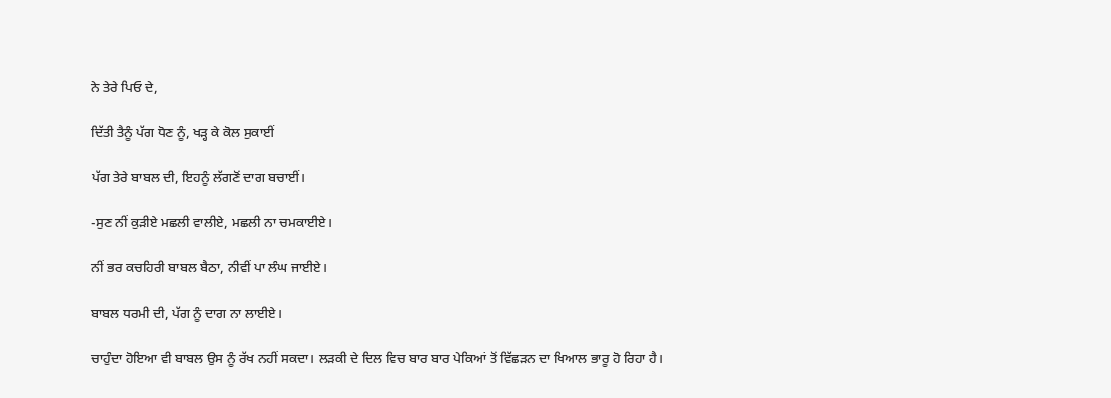ਨੇ ਤੇਰੇ ਪਿਓ ਦੇ,

ਦਿੱਤੀ ਤੈਨੂੰ ਪੱਗ ਧੋਣ ਨੂੰ, ਖੜ੍ਹ ਕੇ ਕੋਲ ਸੁਕਾਈਂ

ਪੱਗ ਤੇਰੇ ਬਾਬਲ ਦੀ, ਇਹਨੂੰ ਲੱਗਣੋਂ ਦਾਗ ਬਚਾਈਂ।

-ਸੁਣ ਨੀਂ ਕੁੜੀਏ ਮਛਲੀ ਵਾਲੀਏ, ਮਛਲੀ ਨਾ ਚਮਕਾਈਏ।

ਨੀਂ ਭਰ ਕਚਹਿਰੀ ਬਾਬਲ ਬੈਠਾ, ਨੀਵੀਂ ਪਾ ਲੰਘ ਜਾਈਏ।

ਬਾਬਲ ਧਰਮੀ ਦੀ, ਪੱਗ ਨੂੰ ਦਾਗ ਨਾ ਲਾਈਏ।

ਚਾਹੁੰਦਾ ਹੋਇਆ ਵੀ ਬਾਬਲ ਉਸ ਨੂੰ ਰੱਖ ਨਹੀਂ ਸਕਦਾ। ਲੜਕੀ ਦੇ ਦਿਲ ਵਿਚ ਬਾਰ ਬਾਰ ਪੇਕਿਆਂ ਤੋਂ ਵਿੱਛੜਨ ਦਾ ਖਿਆਲ ਭਾਰੂ ਹੋ ਰਿਹਾ ਹੈ।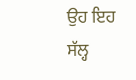ਉਹ ਇਹ ਸੱਲ੍ਹ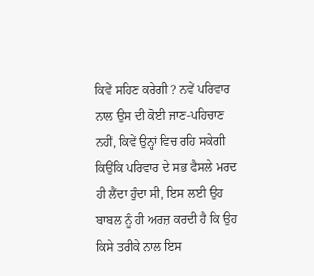ਕਿਵੇਂ ਸਹਿਣ ਕਰੇਗੀ ? ਨਵੇਂ ਪਰਿਵਾਰ ਨਾਲ ਉਸ ਦੀ ਕੋਈ ਜਾਣ-ਪਹਿਚਾਣ ਨਹੀਂ, ਕਿਵੇਂ ਉਨ੍ਹਾਂ ਵਿਚ ਰਹਿ ਸਕੇਗੀ ਕਿਉਂਕਿ ਪਰਿਵਾਰ ਦੇ ਸਭ ਫੈਸਲੇ ਮਰਦ ਹੀ ਲੈਂਦਾ ਹੁੰਦਾ ਸੀ, ਇਸ ਲਈ ਉਹ ਬਾਬਲ ਨੂੰ ਹੀ ਅਰਜ਼ ਕਰਦੀ ਹੈ ਕਿ ਉਹ ਕਿਸੇ ਤਰੀਕੇ ਨਾਲ ਇਸ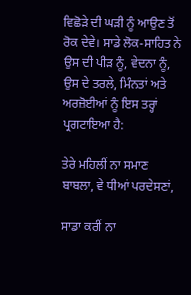ਵਿਛੋੜੇ ਦੀ ਘੜੀ ਨੂੰ ਆਉਣ ਤੋਂ ਰੋਕ ਦੇਵੇ। ਸਾਡੇ ਲੋਕ-ਸਾਹਿਤ ਨੇ ਉਸ ਦੀ ਪੀੜ ਨੂੰ, ਵੇਦਨਾ ਨੂੰ, ਉਸ ਦੇ ਤਰਲੇ, ਮਿੰਨਤਾਂ ਅਤੇ ਅਰਜ਼ੋਈਆਂ ਨੂੰ ਇਸ ਤਰ੍ਹਾਂ ਪ੍ਰਗਟਾਇਆ ਹੈ:

ਤੇਰੇ ਮਹਿਲੀਂ ਨਾ ਸਮਾਣ ਬਾਬਲਾ, ਵੇ ਧੀਆਂ ਪਰਦੇਸਣਾਂ,

ਸਾਡਾ ਕਰੀਂ ਨਾ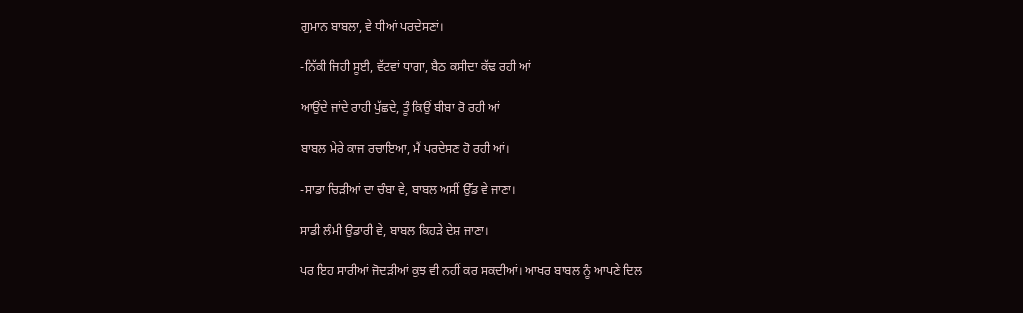ਗੁਮਾਨ ਬਾਬਲਾ, ਵੇ ਧੀਆਂ ਪਰਦੇਸਣਾਂ।

-ਨਿੱਕੀ ਜਿਹੀ ਸੂਈ, ਵੱਟਵਾਂ ਧਾਗਾ, ਬੈਠ ਕਸੀਦਾ ਕੱਢ ਰਹੀ ਆਂ

ਆਉਂਦੇ ਜਾਂਦੇ ਰਾਹੀ ਪੁੱਛਦੇ, ਤੂੰ ਕਿਉਂ ਬੀਬਾ ਰੋ ਰਹੀ ਆਂ

ਬਾਬਲ ਮੇਰੇ ਕਾਜ ਰਚਾਇਆ, ਮੈਂ ਪਰਦੇਸਣ ਹੋ ਰਹੀ ਆਂ।

-ਸਾਡਾ ਚਿੜੀਆਂ ਦਾ ਚੰਬਾ ਵੇ, ਬਾਬਲ ਅਸੀਂ ਉੱਡ ਵੇ ਜਾਣਾ।

ਸਾਡੀ ਲੰਮੀ ਉਡਾਰੀ ਵੇ, ਬਾਬਲ ਕਿਹੜੇ ਦੇਸ਼ ਜਾਣਾ।

ਪਰ ਇਹ ਸਾਰੀਆਂ ਜੋਦੜੀਆਂ ਕੁਝ ਵੀ ਨਹੀਂ ਕਰ ਸਕਦੀਆਂ। ਆਖਰ ਬਾਬਲ ਨੂੰ ਆਪਣੇ ਦਿਲ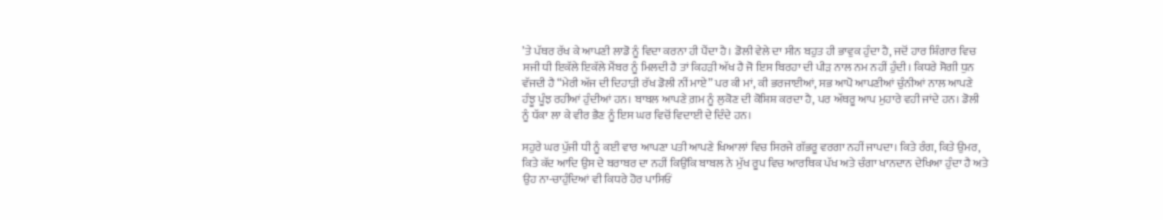’ਤੇ ਪੱਥਰ ਰੱਖ ਕੇ ਆਪਣੀ ਲਾਡੋ ਨੂੰ ਵਿਦਾ ਕਰਨਾ ਹੀ ਪੈਂਦਾ ਹੈ। ਡੋਲੀ ਵੇਲੇ ਦਾ ਸੀਨ ਬਹੁਤ ਹੀ ਭਾਵੁਕ ਹੁੰਦਾ ਹੈ, ਜਦੋਂ ਹਾਰ ਸ਼ਿੰਗਾਰ ਵਿਚ ਸਜੀ ਧੀ ਇਕੱਲੇ ਇਕੱਲੇ ਮੈਂਬਰ ਨੂੰ ਮਿਲਦੀ ਹੈ ਤਾਂ ਕਿਹੜੀ ਅੱਖ ਹੈ ਜੋ ਇਸ ਬਿਰਹਾ ਦੀ ਪੀੜ ਨਾਲ ਨਮ ਨਹੀਂ ਹੁੰਦੀ। ਕਿਧਰੇ ਸੋਗੀ ਧੁਨ ਵੱਜਦੀ ਹੈ “ਮੇਰੀ ਅੱਜ ਦੀ ਦਿਹਾੜੀ ਰੱਖ ਡੋਲੀ ਨੀਂ ਮਾਏ” ਪਰ ਕੀ ਮਾਂ, ਕੀ ਭਰਜਾਈਆਂ, ਸਭ ਆਪੋ ਆਪਣੀਆਂ ਚੁੰਨੀਆਂ ਨਾਲ ਆਪਣੇ ਹੰਝੂ ਪੂੰਝ ਰਹੀਆਂ ਹੁੰਦੀਆਂ ਹਨ। ਬਾਬਲ ਆਪਣੇ ਗ਼ਮ ਨੂੰ ਲੁਕੋਣ ਦੀ ਕੋਸ਼ਿਸ਼ ਕਰਦਾ ਹੈ, ਪਰ ਅੱਥਰੂ ਆਪ ਮੁਹਾਰੇ ਵਹੀ ਜਾਂਦੇ ਹਨ। ਡੋਲੀ ਨੂੰ ਧੱਕਾ ਲਾ ਕੇ ਵੀਰ ਭੈਣ ਨੂੰ ਇਸ ਘਰ ਵਿਚੋਂ ਵਿਦਾਈ ਦੇ ਦਿੰਦੇ ਹਨ।

ਸਹੁਰੇ ਘਰ ਪੁੱਜੀ ਧੀ ਨੂੰ ਕਈ ਵਾਰ ਆਪਣਾ ਪਤੀ ਆਪਣੇ ਖਿਆਲਾਂ ਵਿਚ ਸਿਰਜੇ ਗੱਭਰੂ ਵਰਗਾ ਨਹੀਂ ਜਾਪਦਾ। ਕਿਤੇ ਰੰਗ, ਕਿਤੇ ਉਮਰ, ਕਿਤੇ ਕੱਦ ਆਦਿ ਉਸ ਦੇ ਬਰਾਬਰ ਦਾ ਨਹੀਂ ਕਿਉਂਕਿ ਬਾਬਲ ਨੇ ਮੁੱਖ ਰੂਪ ਵਿਚ ਆਰਥਿਕ ਪੱਖ ਅਤੇ ਚੰਗਾ ਖਾਨਦਾਨ ਦੇਖਿਆ ਹੁੰਦਾ ਹੈ ਅਤੇ ਉਹ ਨਾ-ਚਾਹੁੰਦਿਆਂ ਵੀ ਕਿਧਰੇ ਹੋਰ ਪਾਸਿਓਂ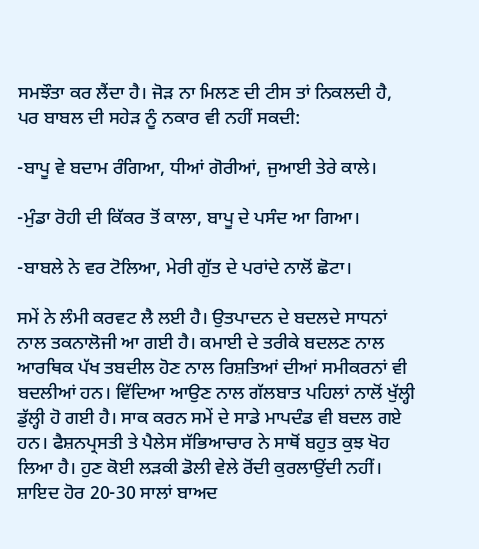ਸਮਝੌਤਾ ਕਰ ਲੈਂਦਾ ਹੈ। ਜੋੜ ਨਾ ਮਿਲਣ ਦੀ ਟੀਸ ਤਾਂ ਨਿਕਲਦੀ ਹੈ, ਪਰ ਬਾਬਲ ਦੀ ਸਹੇੜ ਨੂੰ ਨਕਾਰ ਵੀ ਨਹੀਂ ਸਕਦੀ:

-ਬਾਪੂ ਵੇ ਬਦਾਮ ਰੰਗਿਆ, ਧੀਆਂ ਗੋਰੀਆਂ, ਜੁਆਈ ਤੇਰੇ ਕਾਲੇ।

-ਮੁੰਡਾ ਰੋਹੀ ਦੀ ਕਿੱਕਰ ਤੋਂ ਕਾਲਾ, ਬਾਪੂ ਦੇ ਪਸੰਦ ਆ ਗਿਆ।

-ਬਾਬਲੇ ਨੇ ਵਰ ਟੋਲਿਆ, ਮੇਰੀ ਗੁੱਤ ਦੇ ਪਰਾਂਦੇ ਨਾਲੋਂ ਛੋਟਾ।

ਸਮੇਂ ਨੇ ਲੰਮੀ ਕਰਵਟ ਲੈ ਲਈ ਹੈ। ਉਤਪਾਦਨ ਦੇ ਬਦਲਦੇ ਸਾਧਨਾਂ ਨਾਲ ਤਕਨਾਲੋਜੀ ਆ ਗਈ ਹੈ। ਕਮਾਈ ਦੇ ਤਰੀਕੇ ਬਦਲਣ ਨਾਲ ਆਰਥਿਕ ਪੱਖ ਤਬਦੀਲ ਹੋਣ ਨਾਲ ਰਿਸ਼ਤਿਆਂ ਦੀਆਂ ਸਮੀਕਰਨਾਂ ਵੀ ਬਦਲੀਆਂ ਹਨ। ਵਿੱਦਿਆ ਆਉਣ ਨਾਲ ਗੱਲਬਾਤ ਪਹਿਲਾਂ ਨਾਲੋਂ ਖੁੱਲ੍ਹੀ ਡੁੱਲ੍ਹੀ ਹੋ ਗਈ ਹੈ। ਸਾਕ ਕਰਨ ਸਮੇਂ ਦੇ ਸਾਡੇ ਮਾਪਦੰਡ ਵੀ ਬਦਲ ਗਏ ਹਨ। ਫੈਸ਼ਨਪ੍ਰਸਤੀ ਤੇ ਪੈਲੇਸ ਸੱਭਿਆਚਾਰ ਨੇ ਸਾਥੋਂ ਬਹੁਤ ਕੁਝ ਖੋਹ ਲਿਆ ਹੈ। ਹੁਣ ਕੋਈ ਲੜਕੀ ਡੋਲੀ ਵੇਲੇ ਰੋਂਦੀ ਕੁਰਲਾਉਂਦੀ ਨਹੀਂ। ਸ਼ਾਇਦ ਹੋਰ 20-30 ਸਾਲਾਂ ਬਾਅਦ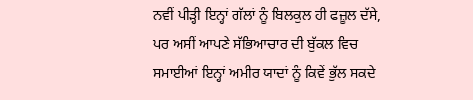ਨਵੀਂ ਪੀੜ੍ਹੀ ਇਨ੍ਹਾਂ ਗੱਲਾਂ ਨੂੰ ਬਿਲਕੁਲ ਹੀ ਫਜ਼ੂਲ ਦੱਸੇ, ਪਰ ਅਸੀਂ ਆਪਣੇ ਸੱਭਿਆਚਾਰ ਦੀ ਬੁੱਕਲ ਵਿਚ ਸਮਾਈਆਂ ਇਨ੍ਹਾਂ ਅਮੀਰ ਯਾਦਾਂ ਨੂੰ ਕਿਵੇਂ ਭੁੱਲ ਸਕਦੇ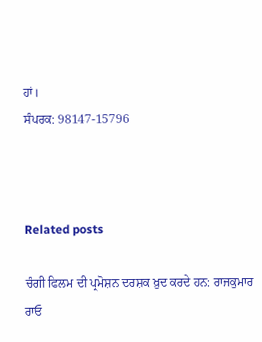ਹਾਂ।
ਸੰਪਰਕ: 98147-15796



Related posts

ਚੰਗੀ ਫਿਲਮ ਦੀ ਪ੍ਰਮੋਸ਼ਨ ਦਰਸ਼ਕ ਖ਼ੁਦ ਕਰਦੇ ਹਨ: ਰਾਜਕੁਮਾਰ ਰਾਓ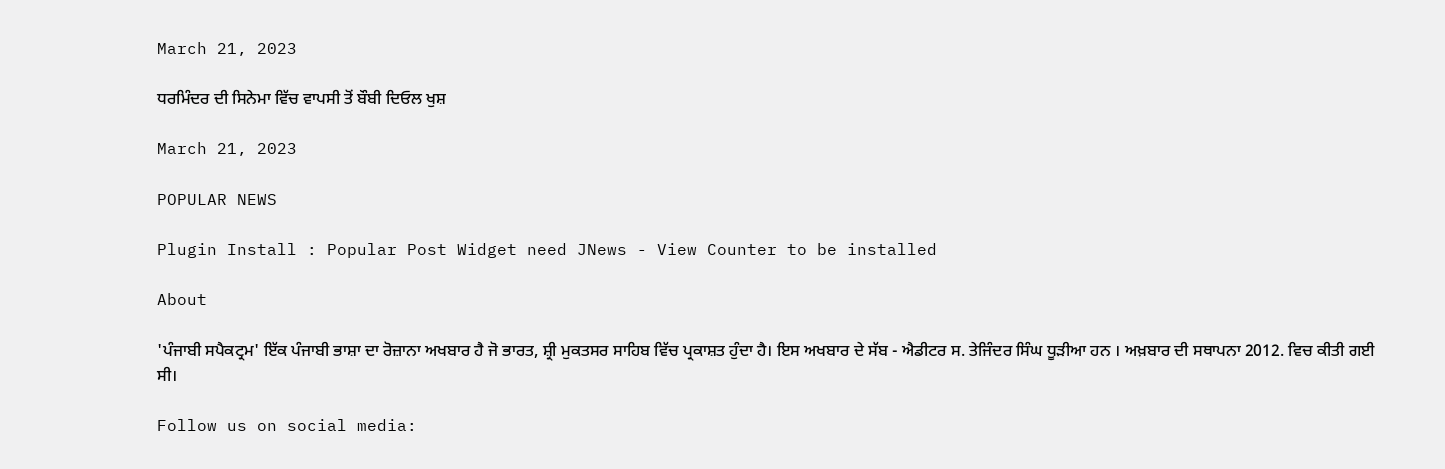March 21, 2023

ਧਰਮਿੰਦਰ ਦੀ ਸਿਨੇਮਾ ਵਿੱਚ ਵਾਪਸੀ ਤੋਂ ਬੌਬੀ ਦਿਓਲ ਖੁਸ਼

March 21, 2023

POPULAR NEWS

Plugin Install : Popular Post Widget need JNews - View Counter to be installed

About

'ਪੰਜਾਬੀ ਸਪੈਕਟ੍ਰਮ' ਇੱਕ ਪੰਜਾਬੀ ਭਾਸ਼ਾ ਦਾ ਰੋਜ਼ਾਨਾ ਅਖਬਾਰ ਹੈ ਜੋ ਭਾਰਤ, ਸ਼੍ਰੀ ਮੁਕਤਸਰ ਸਾਹਿਬ ਵਿੱਚ ਪ੍ਰਕਾਸ਼ਤ ਹੁੰਦਾ ਹੈ। ਇਸ ਅਖਬਾਰ ਦੇ ਸੱਬ - ਐਡੀਟਰ ਸ. ਤੇਜਿੰਦਰ ਸਿੰਘ ਧੂੜੀਆ ਹਨ । ਅਖ਼ਬਾਰ ਦੀ ਸਥਾਪਨਾ 2012. ਵਿਚ ਕੀਤੀ ਗਈ ਸੀ।

Follow us on social media: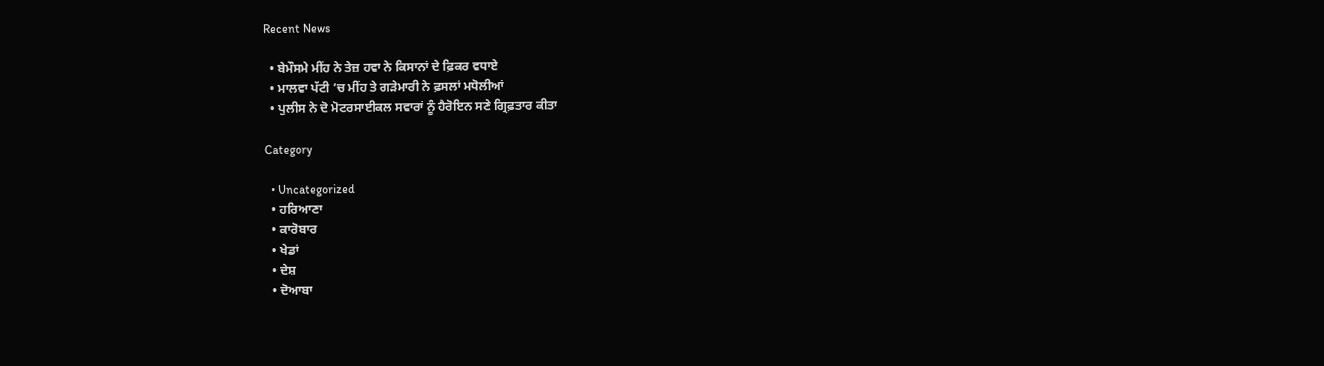Recent News

  • ਬੇਮੌਸਮੇ ਮੀਂਹ ਨੇ ਤੇਜ਼ ਹਵਾ ਨੇ ਕਿਸਾਨਾਂ ਦੇ ਫ਼ਿਕਰ ਵਧਾਏ
  • ਮਾਲਵਾ ਪੱਟੀ ’ਚ ਮੀਂਹ ਤੇ ਗੜੇਮਾਰੀ ਨੇ ਫ਼ਸਲਾਂ ਮਧੋਲੀਆਂ
  • ਪੁਲੀਸ ਨੇ ਦੋ ਮੋਟਰਸਾਈਕਲ ਸਵਾਰਾਂ ਨੂੰ ਹੈਰੋਇਨ ਸਣੇ ਗ੍ਰਿਫ਼ਤਾਰ ਕੀਤਾ

Category

  • Uncategorized
  • ਹਰਿਆਣਾ
  • ਕਾਰੋਬਾਰ
  • ਖੇਡਾਂ
  • ਦੇਸ਼
  • ਦੋਆਬਾ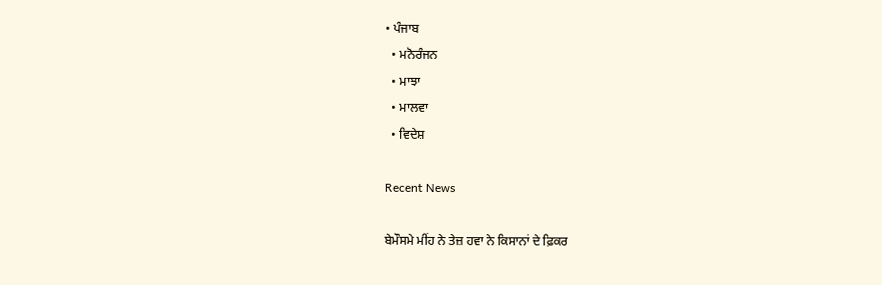• ਪੰਜਾਬ
  • ਮਨੋਰੰਜਨ
  • ਮਾਝਾ
  • ਮਾਲਵਾ
  • ਵਿਦੇਸ਼

Recent News

ਬੇਮੌਸਮੇ ਮੀਂਹ ਨੇ ਤੇਜ਼ ਹਵਾ ਨੇ ਕਿਸਾਨਾਂ ਦੇ ਫ਼ਿਕਰ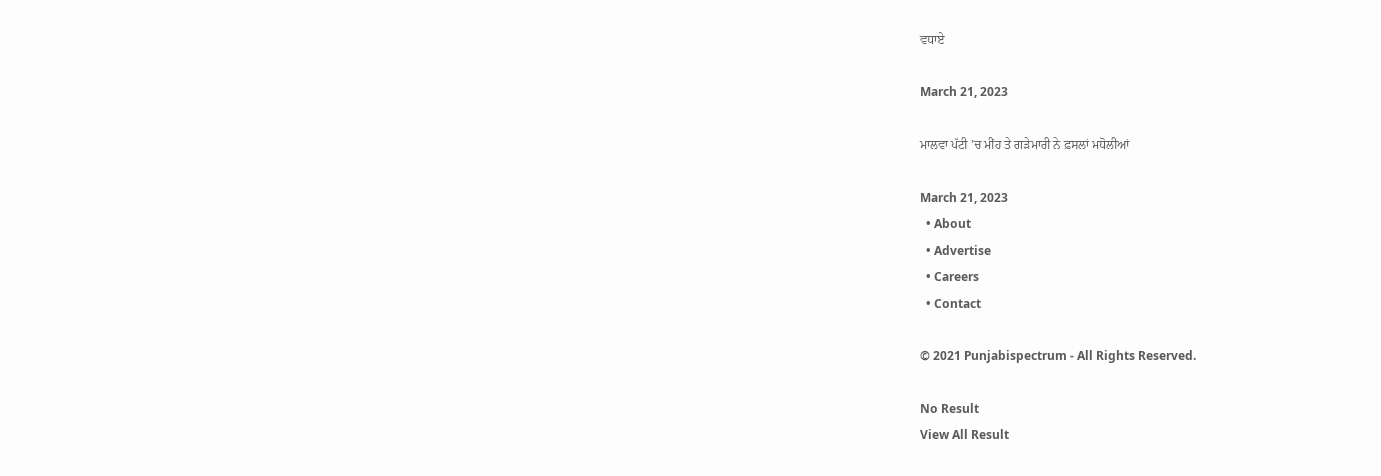ਵਧਾਏ

March 21, 2023

ਮਾਲਵਾ ਪੱਟੀ ’ਚ ਮੀਂਹ ਤੇ ਗੜੇਮਾਰੀ ਨੇ ਫ਼ਸਲਾਂ ਮਧੋਲੀਆਂ

March 21, 2023
  • About
  • Advertise
  • Careers
  • Contact

© 2021 Punjabispectrum - All Rights Reserved.

No Result
View All Result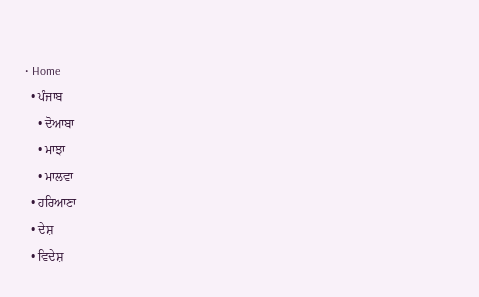• Home
  • ਪੰਜਾਬ
    • ਦੋਆਬਾ
    • ਮਾਝਾ
    • ਮਾਲਵਾ
  • ਹਰਿਆਣਾ
  • ਦੇਸ਼
  • ਵਿਦੇਸ਼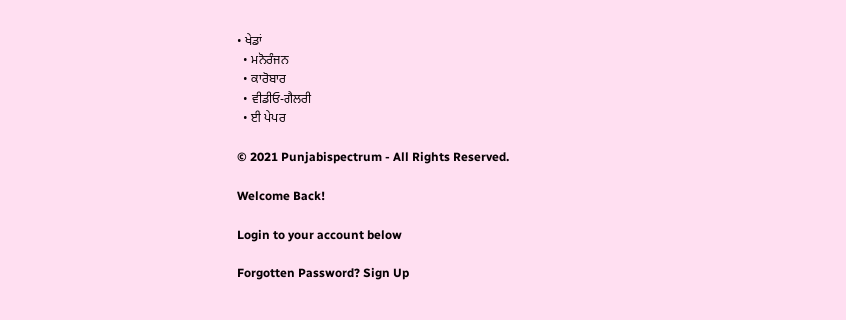• ਖੇਡਾਂ
  • ਮਨੋਰੰਜਨ
  • ਕਾਰੋਬਾਰ
  • ਵੀਡੀਓ-ਗੈਲਰੀ
  • ਈ ਪੇਪਰ

© 2021 Punjabispectrum - All Rights Reserved.

Welcome Back!

Login to your account below

Forgotten Password? Sign Up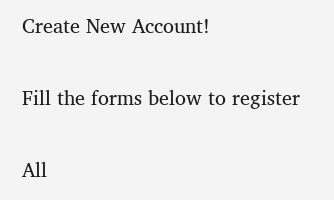Create New Account!

Fill the forms below to register

All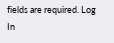fields are required. Log In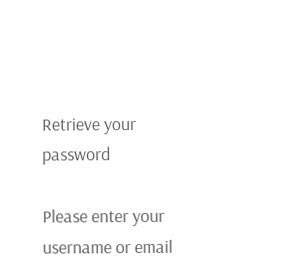Retrieve your password

Please enter your username or email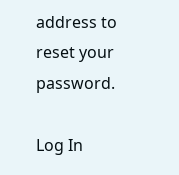address to reset your password.

Log In